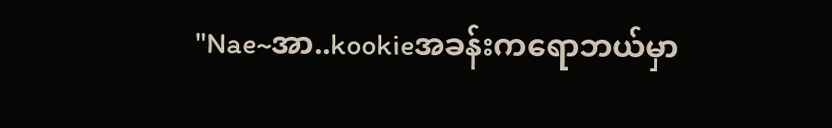"Nae~အာ..kookieအခန်းကရောဘယ်မှာ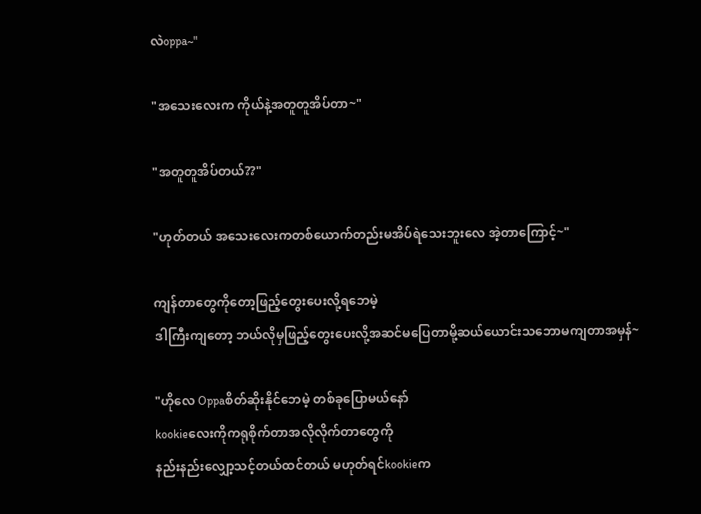လဲoppa~"

"အသေးလေးက ကိုယ်နဲ့အတူတူအိပ်တာ~"

"အတူတူအိပ်တယ်??"

"ဟုတ်တယ် အသေးလေးကတစ်ယောက်တည်းမအိပ်ရဲသေးဘူးလေ အဲ့တာကြောင့်~"

ကျန်တာတွေကိုတော့ဖြည့်တွေးပေးလို့ရဘေမဲ့
ဒါကြီးကျတော့ ဘယ်လိုမှဖြည့်တွေးပေးလို့အဆင်မပြေတာမို့ဆယ်ယောင်းသဘောမကျတာအမှန်~

"ဟိုလေ Oppaစိတ်ဆိုးနိုင်ဘေမဲ့ တစ်ခုပြောမယ်နော်
kookieလေးကိုကရုစိုက်တာအလိုလိုက်တာတွေကို
နည်းနည်းလျှော့သင့်တယ်ထင်တယ် မဟုတ်ရင်kookieက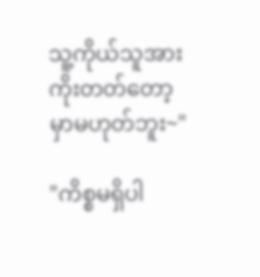သူ့ကိုယ်သူအားကိုးတတ်တော့မှာမဟုတ်ဘူး~"

"ကိစ္စမရှိပါ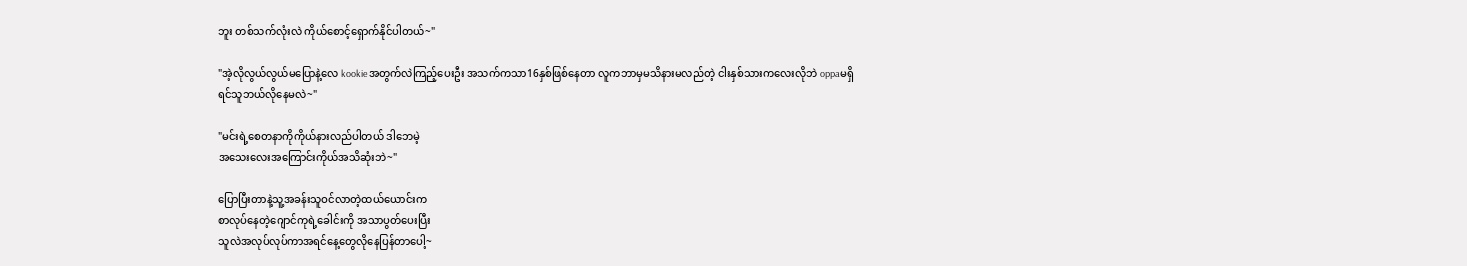ဘူး တစ်သက်လုံးလဲ ကိုယ်စောင့်ရှောက်နိုင်ပါတယ်~"

"အဲ့လိုလွယ်လွယ်မပြောနဲ့လေ kookieအတွက်လဲကြည့်ပေးဦး အသက်ကသာ16နှစ်ဖြစ်နေတာ လူကဘာမှမသိနားမလည်တဲ့ ငါးနှစ်သားကလေးလိုဘဲ oppaမရှိရင်သူဘယ်လိုနေမလဲ~"

"မင်းရဲ့စေတနာကိုကိုယ်နားလည်ပါတယ် ဒါဘေမဲ့
အသေးလေးအကြောင်းကိုယ်အသိဆုံးဘဲ~"

ပြောပြီးတာနဲ့သူ့အခန်းသူဝင်လာတဲ့ထယ်ယောင်းက
စာလုပ်နေတဲ့ဂျောင်ကုရဲ့ခေါင်းကို အသာပွတ်ပေးပြီး
သူလဲအလုပ်လုပ်ကာအရင်နေ့တွေလိုနေပြန်တာပေါ့~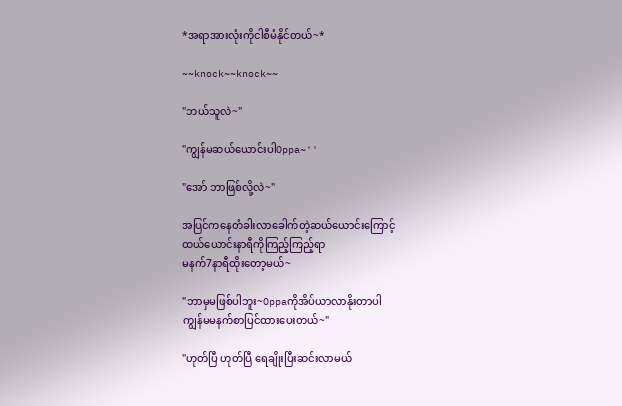*အရာအားလုံးကိုငါစီမံနိုင်တယ်~*

~~knock~~knock~~

"ဘယ်သူလဲ~"

"ကျွန်မဆယ်ယောင်းပါOppa~''

"အော် ဘာဖြစ်လို့လဲ~"

အပြင်ကနေတံခါးလာခေါက်တဲ့ဆယ်ယောင်းကြောင့်
ထယ်ယောင်းနာရီကိုကြည့်ကြည့်ရာ
မနက်7နာရီထိုးတော့မယ်~

"ဘာမှမဖြစ်ပါဘူး~Oppaကိုအိပ်ယာလာနိုးတာပါ
ကျွန်မမနက်စာပြင်ထားပေးတယ်~"

"ဟုတ်ပြီ ဟုတ်ပြီ ရေချိုးပြီးဆင်းလာမယ်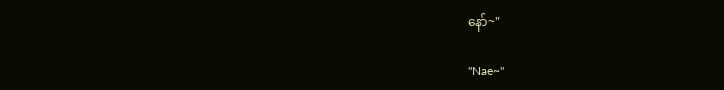နော်~"

"Nae~"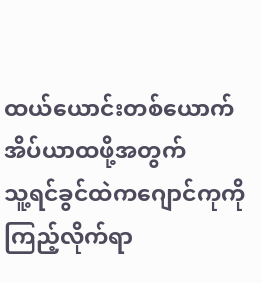ထယ်ယောင်းတစ်ယောက်အိပ်ယာထဖို့အတွက်
သူ့ရင်ခွင်ထဲကဂျောင်ကုကိုကြည့်လိုက်ရာ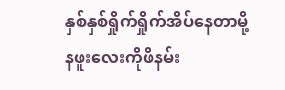နှစ်နှစ်ရှိုက်ရှိုက်အိပ်နေတာမို့ နဖူးလေးကိုဖိနမ်း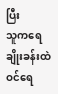ပြီး
သူကရေချိုးခန်းထဲဝင်ရေ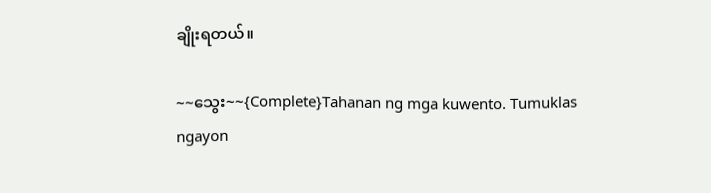ချိုးရတယ်။

~~သွေး~~{Complete}Tahanan ng mga kuwento. Tumuklas ngayon